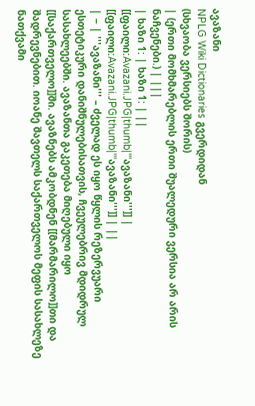ავაზანი
NPLG Wiki Dictionaries გვერდიდან
(სხვაობა ვერსიებს შორის)
| (ერთი მომხმარებლის ერთი შუალედური ვერსია არ არის ნაჩვენები.) | |||
| ხაზი 1: | ხაზი 1: | ||
[[ფაილი:Avazani.JPG|thumb|'''ავაზანი''']] | [[ფაილი:Avazani.JPG|thumb|'''ავაზანი''']] | ||
| − | '''ავაზანი''' – ძველად ეს იყო წყლის რეზერვუარი ესთეტიკური დანიშნულებისათვის, ჩვეულებრივ მდიდრულ სასახლეებში. ავაზანთა გაკეთება მიღებული იყო [[საქართველო]]ში. ავაზნებს ამკობდნენ [[მარმარილო]]თი და შადრევნებით. იოანე შავთელს საქართველოს მეფის სასახლეზე ნათქვამი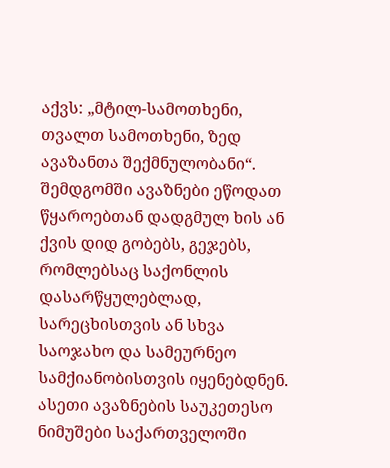აქვს: „მტილ-სამოთხენი, თვალთ სამოთხენი, ზედ ავაზანთა შექმნულობანი“. შემდგომში ავაზნები ეწოდათ წყაროებთან დადგმულ ხის ან ქვის დიდ გობებს, გეჯებს, რომლებსაც საქონლის დასარწყულებლად, სარეცხისთვის ან სხვა საოჯახო და სამეურნეო სამქიანობისთვის იყენებდნენ. ასეთი ავაზნების საუკეთესო ნიმუშები საქართველოში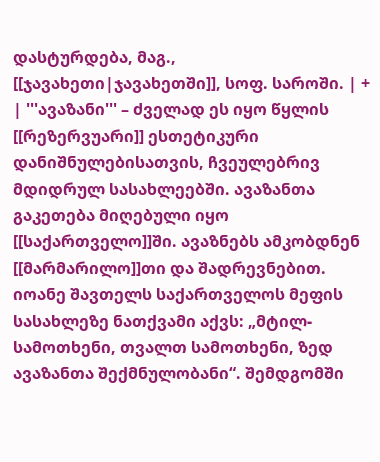დასტურდება, მაგ., [[ჯავახეთი|ჯავახეთში]], სოფ. საროში. | + | '''ავაზანი''' – ძველად ეს იყო წყლის [[რეზერვუარი]] ესთეტიკური დანიშნულებისათვის, ჩვეულებრივ მდიდრულ სასახლეებში. ავაზანთა გაკეთება მიღებული იყო [[საქართველო]]ში. ავაზნებს ამკობდნენ [[მარმარილო]]თი და შადრევნებით. იოანე შავთელს საქართველოს მეფის სასახლეზე ნათქვამი აქვს: „მტილ-სამოთხენი, თვალთ სამოთხენი, ზედ ავაზანთა შექმნულობანი“. შემდგომში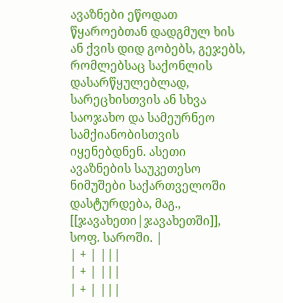ავაზნები ეწოდათ წყაროებთან დადგმულ ხის ან ქვის დიდ გობებს, გეჯებს, რომლებსაც საქონლის დასარწყულებლად, სარეცხისთვის ან სხვა საოჯახო და სამეურნეო სამქიანობისთვის იყენებდნენ. ასეთი ავაზნების საუკეთესო ნიმუშები საქართველოში დასტურდება, მაგ., [[ჯავახეთი|ჯავახეთში]], სოფ. საროში. |
| + | |||
| + | |||
| + | |||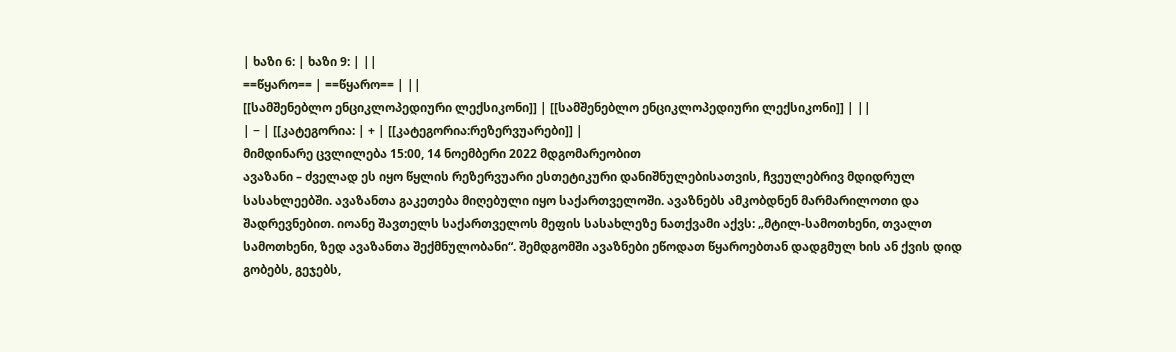| ხაზი 6: | ხაზი 9: | ||
==წყარო== | ==წყარო== | ||
[[სამშენებლო ენციკლოპედიური ლექსიკონი]] | [[სამშენებლო ენციკლოპედიური ლექსიკონი]] | ||
| − | [[კატეგორია: | + | [[კატეგორია:რეზერვუარები]] |
მიმდინარე ცვლილება 15:00, 14 ნოემბერი 2022 მდგომარეობით
ავაზანი – ძველად ეს იყო წყლის რეზერვუარი ესთეტიკური დანიშნულებისათვის, ჩვეულებრივ მდიდრულ სასახლეებში. ავაზანთა გაკეთება მიღებული იყო საქართველოში. ავაზნებს ამკობდნენ მარმარილოთი და შადრევნებით. იოანე შავთელს საქართველოს მეფის სასახლეზე ნათქვამი აქვს: „მტილ-სამოთხენი, თვალთ სამოთხენი, ზედ ავაზანთა შექმნულობანი“. შემდგომში ავაზნები ეწოდათ წყაროებთან დადგმულ ხის ან ქვის დიდ გობებს, გეჯებს,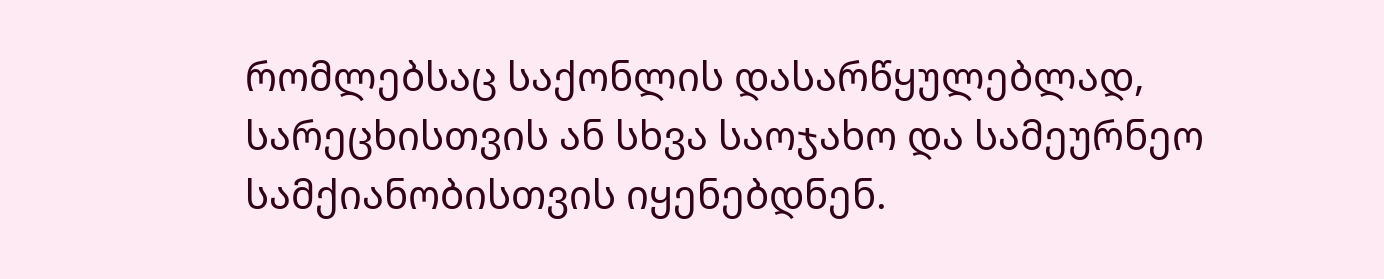რომლებსაც საქონლის დასარწყულებლად, სარეცხისთვის ან სხვა საოჯახო და სამეურნეო სამქიანობისთვის იყენებდნენ.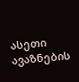ასეთი ავაზნების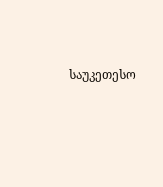საუკეთესო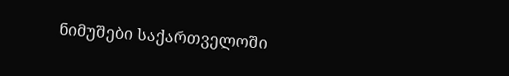ნიმუშები საქართველოში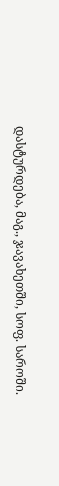დასტურდება, მაგ., ჯავახეთში, სოფ. საროში.